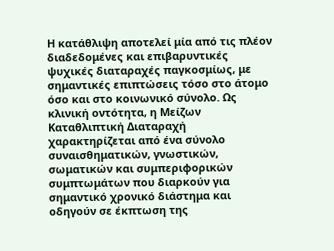Η κατάθλιψη αποτελεί μία από τις πλέον διαδεδομένες και επιβαρυντικές ψυχικές διαταραχές παγκοσμίως, με σημαντικές επιπτώσεις τόσο στο άτομο όσο και στο κοινωνικό σύνολο. Ως κλινική οντότητα, η Μείζων Καταθλιπτική Διαταραχή χαρακτηρίζεται από ένα σύνολο συναισθηματικών, γνωστικών, σωματικών και συμπεριφορικών συμπτωμάτων που διαρκούν για σημαντικό χρονικό διάστημα και οδηγούν σε έκπτωση της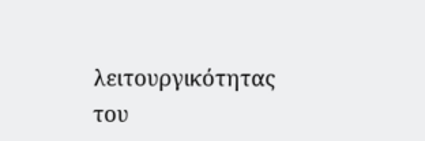λειτουργικότητας του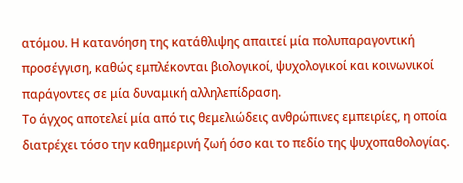ατόμου. Η κατανόηση της κατάθλιψης απαιτεί μία πολυπαραγοντική προσέγγιση, καθώς εμπλέκονται βιολογικοί, ψυχολογικοί και κοινωνικοί παράγοντες σε μία δυναμική αλληλεπίδραση.
Το άγχος αποτελεί μία από τις θεμελιώδεις ανθρώπινες εμπειρίες, η οποία διατρέχει τόσο την καθημερινή ζωή όσο και το πεδίο της ψυχοπαθολογίας.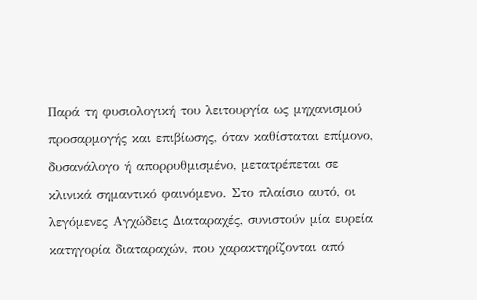Παρά τη φυσιολογική του λειτουργία ως μηχανισμού προσαρμογής και επιβίωσης, όταν καθίσταται επίμονο, δυσανάλογο ή απορρυθμισμένο, μετατρέπεται σε κλινικά σημαντικό φαινόμενο. Στο πλαίσιο αυτό, οι λεγόμενες Αγχώδεις Διαταραχές, συνιστούν μία ευρεία κατηγορία διαταραχών, που χαρακτηρίζονται από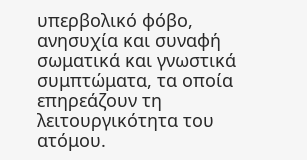υπερβολικό φόβο, ανησυχία και συναφή σωματικά και γνωστικά συμπτώματα, τα οποία επηρεάζουν τη λειτουργικότητα του ατόμου.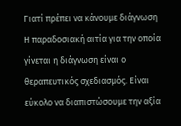Γιατί πρέπει να κάνουμε διάγνωση
Η παραδοσιακή αιτία για την οποία γίνεται η διάγνωση είναι ο θεραπευτικός σχεδιασμός. Είναι εύκολο να διαπιστώσουμε την αξία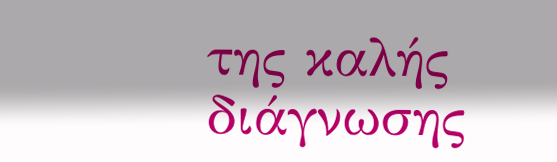της καλής διάγνωσης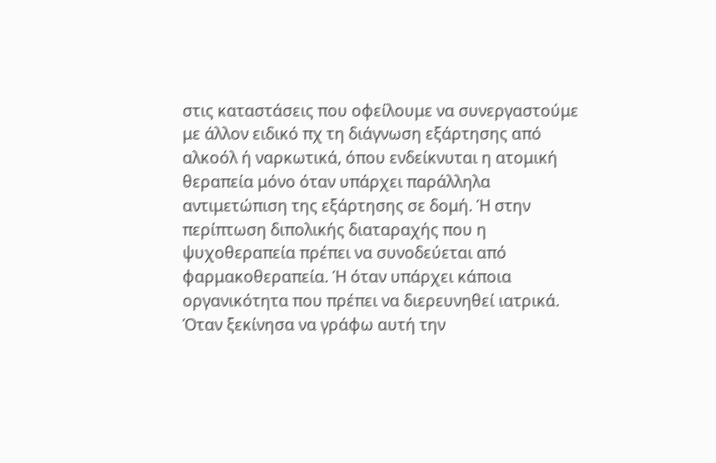στις καταστάσεις που οφείλουμε να συνεργαστούμε με άλλον ειδικό πχ τη διάγνωση εξάρτησης από αλκοόλ ή ναρκωτικά, όπου ενδείκνυται η ατομική θεραπεία μόνο όταν υπάρχει παράλληλα αντιμετώπιση της εξάρτησης σε δομή. Ή στην περίπτωση διπολικής διαταραχής που η ψυχοθεραπεία πρέπει να συνοδεύεται από φαρμακοθεραπεία. Ή όταν υπάρχει κάποια οργανικότητα που πρέπει να διερευνηθεί ιατρικά.
Όταν ξεκίνησα να γράφω αυτή την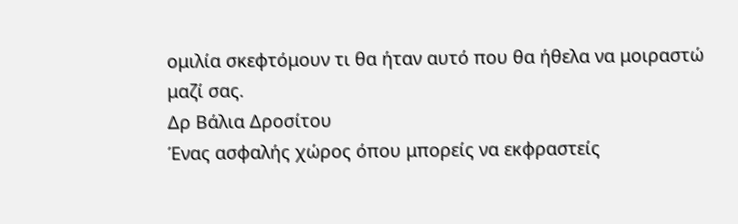ομιλία σκεφτόμουν τι θα ήταν αυτό που θα ήθελα να μοιραστώ μαζί σας.
Δρ Βάλια Δροσίτου
Ένας ασφαλής χώρος όπου μπορείς να εκφραστείς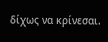δίχως να κρίνεσαι.